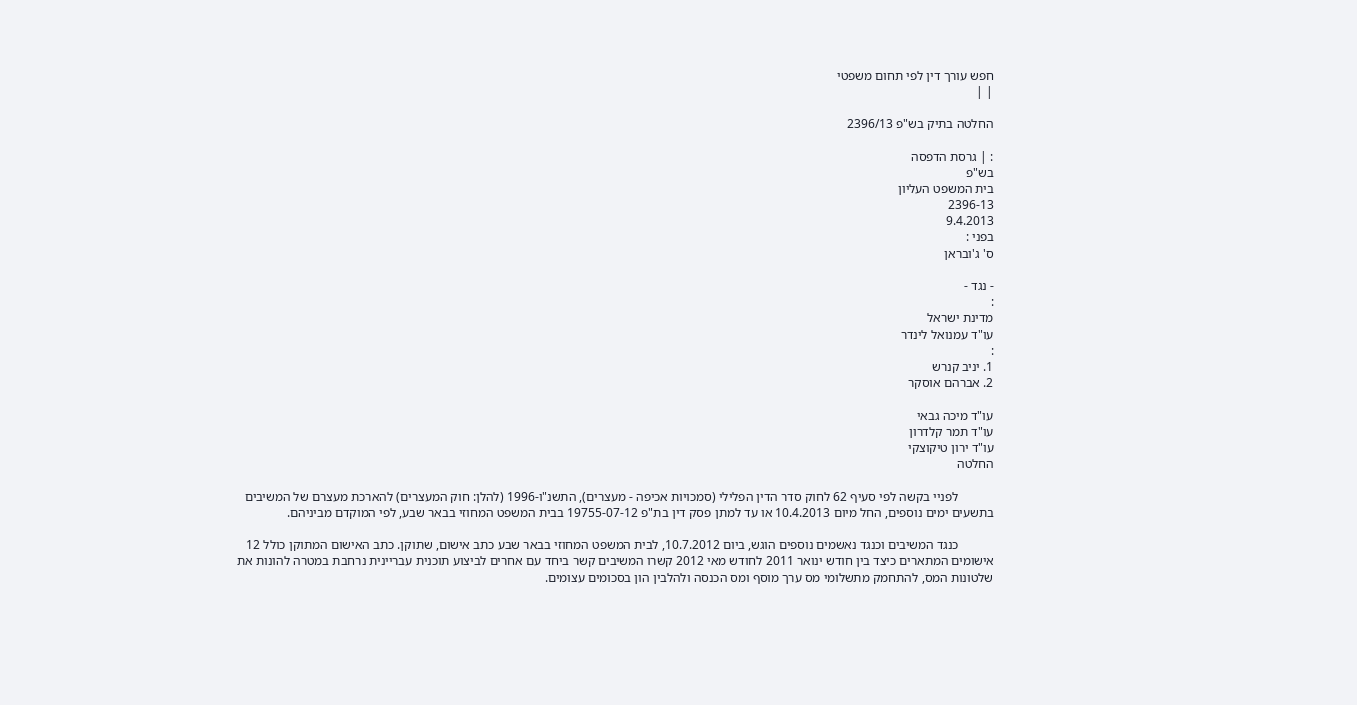חפש עורך דין לפי תחום משפטי
| |

החלטה בתיק בש"פ 2396/13

: | גרסת הדפסה
בש"פ
בית המשפט העליון
2396-13
9.4.2013
בפני :
ס' ג'ובראן

- נגד -
:
מדינת ישראל
עו"ד עמנואל לינדר
:
1. יניב קנרש
2. אברהם אוסקר

עו"ד מיכה גבאי
עו"ד תמר קלדרון
עו"ד ירון טיקוצקי
החלטה

           לפניי בקשה לפי סעיף 62 לחוק סדר הדין הפלילי (סמכויות אכיפה - מעצרים), התשנ"ו-1996 (להלן: חוק המעצרים) להארכת מעצרם של המשיבים בתשעים ימים נוספים, החל מיום 10.4.2013 או עד למתן פסק דין בת"פ 19755-07-12 בבית המשפט המחוזי בבאר שבע, לפי המוקדם מביניהם.

           כנגד המשיבים וכנגד נאשמים נוספים הוגש, ביום 10.7.2012, לבית המשפט המחוזי בבאר שבע כתב אישום, שתוקן. כתב האישום המתוקן כולל 12 אישומים המתארים כיצד בין חודש ינואר 2011 לחודש מאי 2012 קשרו המשיבים קשר ביחד עם אחרים לביצוע תוכנית עבריינית נרחבת במטרה להונות את שלטונות המס, להתחמק מתשלומי מס ערך מוסף ומס הכנסה ולהלבין הון בסכומים עצומים.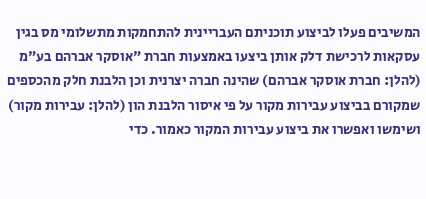המשיבים פעלו לביצוע תוכניתם העבריינית להתחמקות מתשלומי מס בגין עסקאות לרכישת דלק אותן ביצעו באמצעות חברת "אוסקר אברהם בע"מ (להלן: חברת אוסקר אברהם) שהינה חברה יצרנית וכן הלבנת חלק מהכספים שמקורם בביצוע עבירות מקור על פי איסור הלבנת הון (להלן: עבירות מקור) ושימשו ואפשרו את ביצוע עבירות המקור כאמור. כדי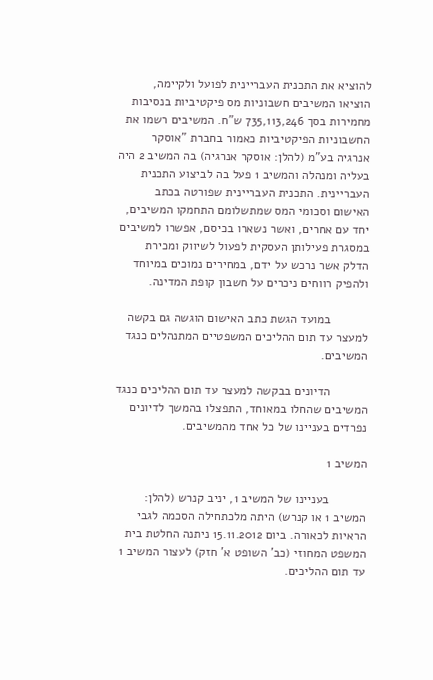להוציא את התכנית העבריינית לפועל ולקיימה, הוציאו המשיבים חשבוניות מס פיקטיביות בנסיבות מחמירות בסך 735,113,246 ש"ח. המשיבים רשמו את החשבוניות הפיקטיביות כאמור בחברת "אוסקר אנרגיה בע"מ (להלן: אוסקר אנרגיה) בה המשיב 2 היה בעליה ומנהלה והמשיב 1 פעל בה לביצוע התכנית העבריינית. התכנית העבריינית שפורטה בכתב האישום וסכומי המס שמתשלומם התחמקו המשיבים, יחד עם אחרים, ואשר נשארו בכיסם, אפשרו למשיבים במסגרת פעילותן העסקית לפעול לשיווק ומכירת הדלק אשר נרכש על ידם, במחירים נמוכים במיוחד ולהפיק רווחים ניכרים על חשבון קופת המדינה.

           במועד הגשת כתב האישום הוגשה גם בקשה למעצר עד תום ההליכים המשפטיים המתנהלים כנגד המשיבים.

           הדיונים בבקשה למעצר עד תום ההליכים כנגד המשיבים שהחלו במאוחד, התפצלו בהמשך לדיונים נפרדים בעניינו של כל אחד מהמשיבים.

המשיב 1

           בעניינו של המשיב 1, יניב קנרש (להלן: המשיב 1 או קנרש) היתה מלכתחילה הסכמה לגבי הראיות לכאורה. ביום 15.11.2012 ניתנה החלטת בית המשפט המחוזי (כב' השופט א' חזק) לעצור המשיב 1 עד תום ההליכים.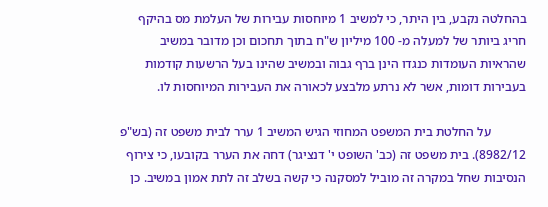בהחלטה נקבע, בין היתר, כי למשיב 1 מיוחסות עבירות של העלמת מס בהיקף חריג ביותר של למעלה מ- 100 מיליון ש"ח בתוך תחכום וכן מדובר במשיב שהראיות העומדות כנגדו הינן ברף גבוה ובמשיב שהינו בעל הרשעות קודמות בעבירות דומות, אשר לא נרתע מלבצע לכאורה את העבירות המיוחסות לו.

           על החלטת בית המשפט המחוזי הגיש המשיב 1 ערר לבית משפט זה (בש"פ 8982/12). בית משפט זה (כב' השופט י' דנציגר) דחה את הערר בקובעו, כי צירוף הנסיבות שחל במקרה זה מוביל למסקנה כי קשה בשלב זה לתת אמון במשיב. כן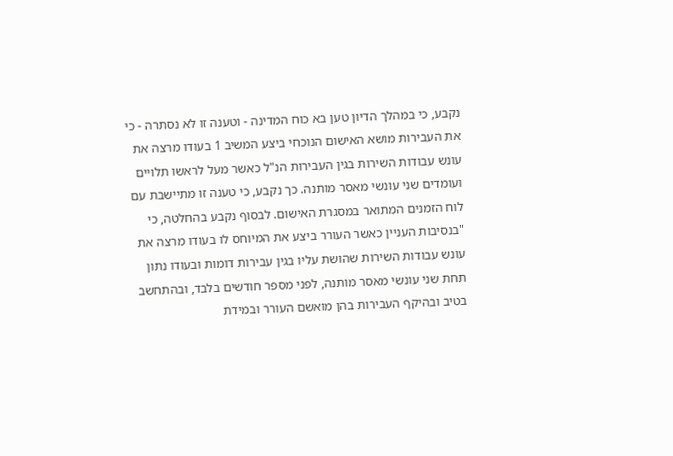נקבע, כי במהלך הדיון טען בא כוח המדינה - וטענה זו לא נסתרה - כי את העבירות מושא האישום הנוכחי ביצע המשיב 1 בעודו מרצה את עונש עבודות השירות בגין העבירות הנ"ל כאשר מעל לראשו תלויים ועומדים שני עונשי מאסר מותנה. כך נקבע, כי טענה זו מתיישבת עם לוח הזמנים המתואר במסגרת האישום. לבסוף נקבע בהחלטה, כי "בנסיבות העניין כאשר העורר ביצע את המיוחס לו בעודו מרצה את עונש עבודות השירות שהושת עליו בגין עבירות דומות ובעודו נתון תחת שני עונשי מאסר מותנה, לפני מספר חודשים בלבד, ובהתחשב בטיב ובהיקף העבירות בהן מואשם העורר ובמידת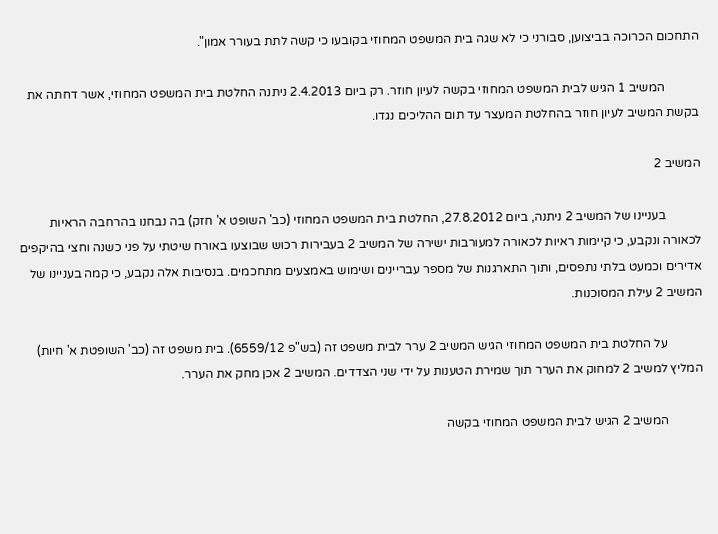התחכום הכרוכה בביצוען, סבורני כי לא שגה בית המשפט המחוזי בקובעו כי קשה לתת בעורר אמון".

           המשיב 1 הגיש לבית המשפט המחוזי בקשה לעיון חוזר. רק ביום 2.4.2013 ניתנה החלטת בית המשפט המחוזי, אשר דחתה את בקשת המשיב לעיון חוזר בהחלטת המעצר עד תום ההליכים נגדו.

המשיב 2

           בעניינו של המשיב 2 ניתנה, ביום 27.8.2012, החלטת בית המשפט המחוזי (כב' השופט א' חזק) בה נבחנו בהרחבה הראיות לכאורה ונקבע, כי קיימות ראיות לכאורה למעורבות ישירה של המשיב 2 בעבירות רכוש שבוצעו באורח שיטתי על פני כשנה וחצי בהיקפים אדירים וכמעט בלתי נתפסים, ותוך התארגנות של מספר עבריינים ושימוש באמצעים מתחכמים. בנסיבות אלה נקבע, כי קמה בעניינו של המשיב 2 עילת המסוכנות.

           על החלטת בית המשפט המחוזי הגיש המשיב 2 ערר לבית משפט זה (בש"פ 6559/12). בית משפט זה (כב' השופטת א' חיות) המליץ למשיב 2 למחוק את הערר תוך שמירת הטענות על ידי שני הצדדים. המשיב 2 אכן מחק את הערר.

           המשיב 2 הגיש לבית המשפט המחוזי בקשה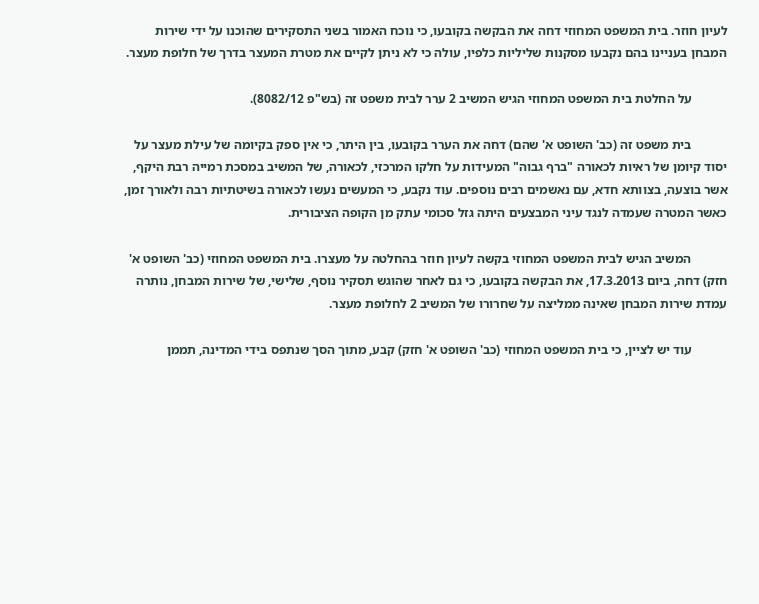לעיון חוזר. בית המשפט המחוזי דחה את הבקשה בקובעו, כי נוכח האמור בשני התסקירים שהוכנו על ידי שירות המבחן בעניינו בהם נקבעו מסקנות שליליות כלפיו, עולה כי לא ניתן לקיים את מטרת המעצר בדרך של חלופת מעצר.

           על החלטת בית המשפט המחוזי הגיש המשיב 2 ערר לבית משפט זה (בש"פ 8082/12).

           בית משפט זה (כב' השופט א' שהם) דחה את הערר בקובעו, בין היתר, כי אין ספק בקיומה של עילת מעצר על יסוד קיומן של ראיות לכאורה "ברף גבוה" המעידות על חלקו המרכזי, לכאורה, של המשיב במסכת רמייה רבת היקף, אשר בוצעה, בצוותא חדא, עם נאשמים רבים נוספים. עוד נקבע, כי המעשים נעשו לכאורה בשיטתיות רבה ולאורך זמן, כאשר המטרה שעמדה לנגד עיני המבצעים היתה גזל סכומי עתק מן הקופה הציבורית.

           המשיב הגיש לבית המשפט המחוזי בקשה לעיון חוזר בהחלטה על מעצרו. בית המשפט המחוזי (כב' השופט א' חזק) דחה, ביום 17.3.2013, את הבקשה בקובעו, כי גם לאחר שהוגש תסקיר נוסף, שלישי, של שירות המבחן, נותרה עמדת שירות המבחן שאינה ממליצה על שחרורו של המשיב 2 לחלופת מעצר.

           עוד יש לציין, כי בית המשפט המחוזי (כב' השופט א' חזק) קבע, מתוך הסך שנתפס בידי המדינה, תממן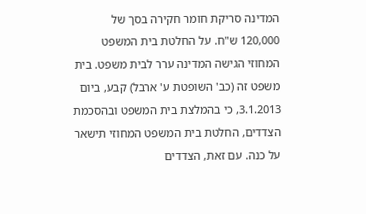המדינה סריקת חומר חקירה בסך של 120,000 ש"ח. על החלטת בית המשפט המחוזי הגישה המדינה ערר לבית משפט. בית משפט זה (כב' השופטת ע' ארבל) קבע, ביום 3.1.2013, כי בהמלצת בית המשפט ובהסכמת הצדדים, החלטת בית המשפט המחוזי תישאר על כנה. עם זאת, הצדדים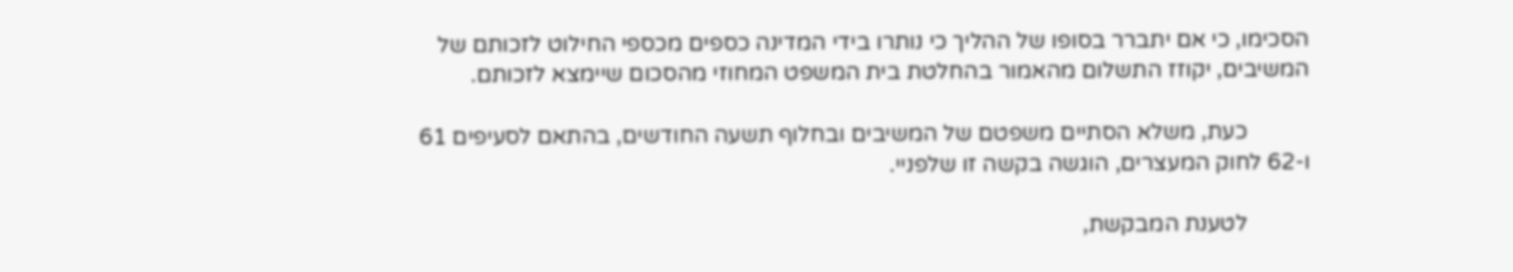הסכימו, כי אם יתברר בסופו של ההליך כי נותרו בידי המדינה כספים מכספי החילוט לזכותם של המשיבים, יקוזז התשלום מהאמור בהחלטת בית המשפט המחוזי מהסכום שיימצא לזכותם.

           כעת, משלא הסתיים משפטם של המשיבים ובחלוף תשעה החודשים, בהתאם לסעיפים 61 ו-62 לחוק המעצרים, הוגשה בקשה זו שלפניי.

           לטענת המבקשת,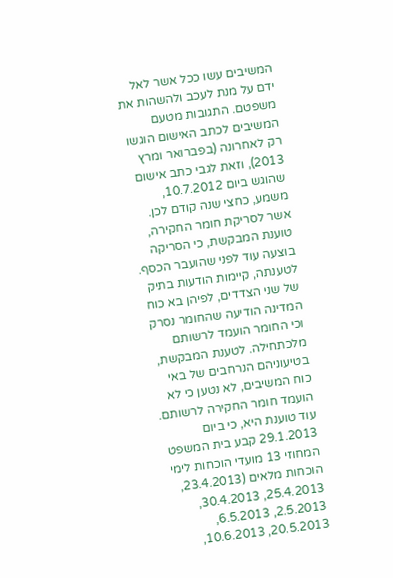המשיבים עשו ככל אשר לאל ידם על מנת לעכב ולהשהות את משפטם. התגובות מטעם המשיבים לכתב האישום הוגשו רק לאחרונה (בפברואר ומרץ 2013), וזאת לגבי כתב אישום שהוגש ביום 10.7.2012, משמע, כחצי שנה קודם לכן. אשר לסריקת חומר החקירה, טוענת המבקשת, כי הסריקה בוצעה עוד לפני שהועבר הכסף. לטענתה, קיימות הודעות בתיק של שני הצדדים, לפיהן בא כוח המדינה הודיעה שהחומר נסרק וכי החומר הועמד לרשותם מלכתחילה. לטענת המבקשת, בטיעוניהם הנרחבים של באי כוח המשיבים, לא נטען כי לא הועמד חומר החקירה לרשותם. עוד טוענת היא, כי ביום 29.1.2013 קבע בית המשפט המחוזי 13 מועדי הוכחות לימי הוכחות מלאים (23.4.2013, 25.4.2013, 30.4.2013, 2.5.2013, 6.5.2013, 20.5.2013, 10.6.2013,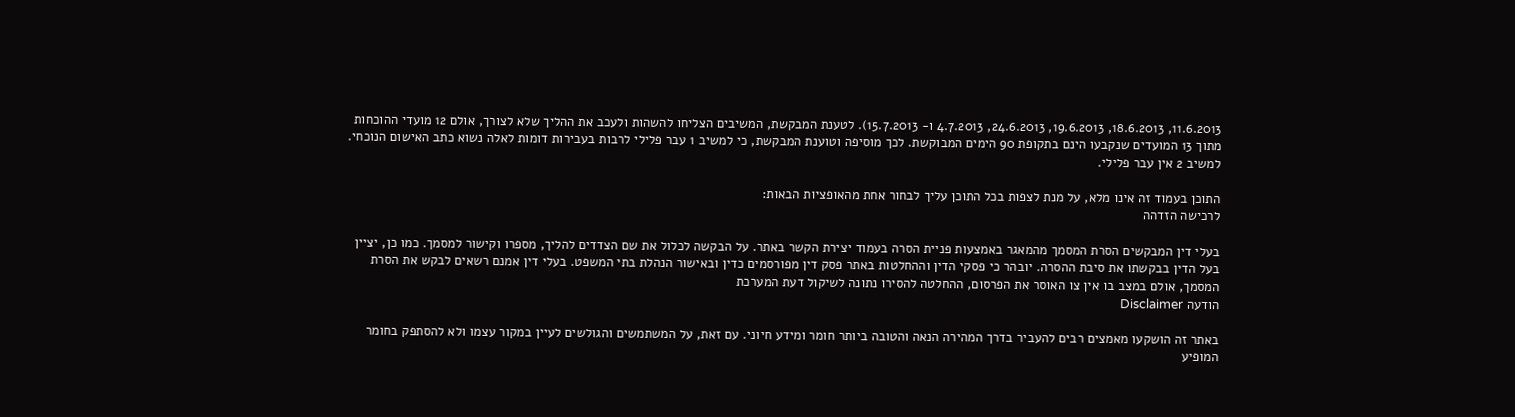11.6.2013, 18.6.2013, 19.6.2013, 24.6.2013, 4.7.2013 ו- 15.7.2013). לטענת המבקשת, המשיבים הצליחו להשהות ולעכב את ההליך שלא לצורך, אולם 12 מועדי ההוכחות מתוך 13 המועדים שנקבעו הינם בתקופת 90 הימים המבוקשת. לכך מוסיפה וטוענת המבקשת, כי למשיב 1 עבר פלילי לרבות בעבירות דומות לאלה נשוא כתב האישום הנוכחי. למשיב 2 אין עבר פלילי.

התוכן בעמוד זה אינו מלא, על מנת לצפות בכל התוכן עליך לבחור אחת מהאופציות הבאות:
לרכישה הזדהה

בעלי דין המבקשים הסרת המסמך מהמאגר באמצעות פניית הסרה בעמוד יצירת הקשר באתר. על הבקשה לכלול את שם הצדדים להליך, מספרו וקישור למסמך. כמו כן, יציין בעל הדין בבקשתו את סיבת ההסרה. יובהר כי פסקי הדין וההחלטות באתר פסק דין מפורסמים כדין ובאישור הנהלת בתי המשפט. בעלי דין אמנם רשאים לבקש את הסרת המסמך, אולם במצב בו אין צו האוסר את הפרסום, ההחלטה להסירו נתונה לשיקול דעת המערכת
הודעה Disclaimer

באתר זה הושקעו מאמצים רבים להעביר בדרך המהירה הנאה והטובה ביותר חומר ומידע חיוני. עם זאת, על המשתמשים והגולשים לעיין במקור עצמו ולא להסתפק בחומר המופיע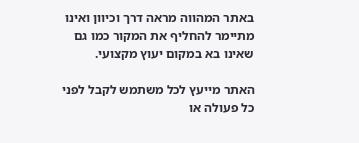באתר המהווה מראה דרך וכיוון ואינו מתיימר להחליף את המקור כמו גם שאינו בא במקום יעוץ מקצועי.

האתר מייעץ לכל משתמש לקבל לפני כל פעולה או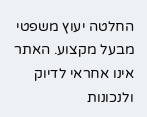החלטה יעוץ משפטי מבעל מקצוע. האתר אינו אחראי לדיוק ולנכונות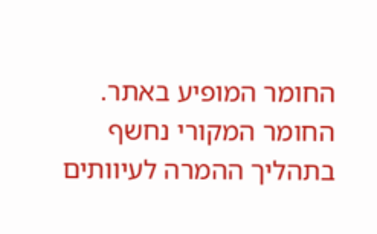החומר המופיע באתר. החומר המקורי נחשף בתהליך ההמרה לעיוותים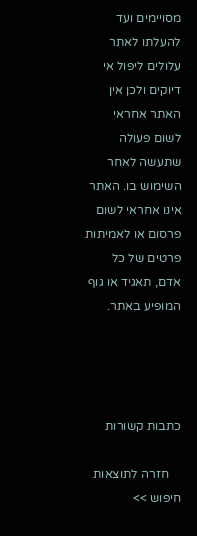מסויימים ועד להעלתו לאתר עלולים ליפול אי דיוקים ולכן אין האתר אחראי לשום פעולה שתעשה לאחר השימוש בו. האתר אינו אחראי לשום פרסום או לאמיתות פרטים של כל אדם, תאגיד או גוף המופיע באתר.




כתבות קשורות

    חזרה לתוצאות חיפוש >>